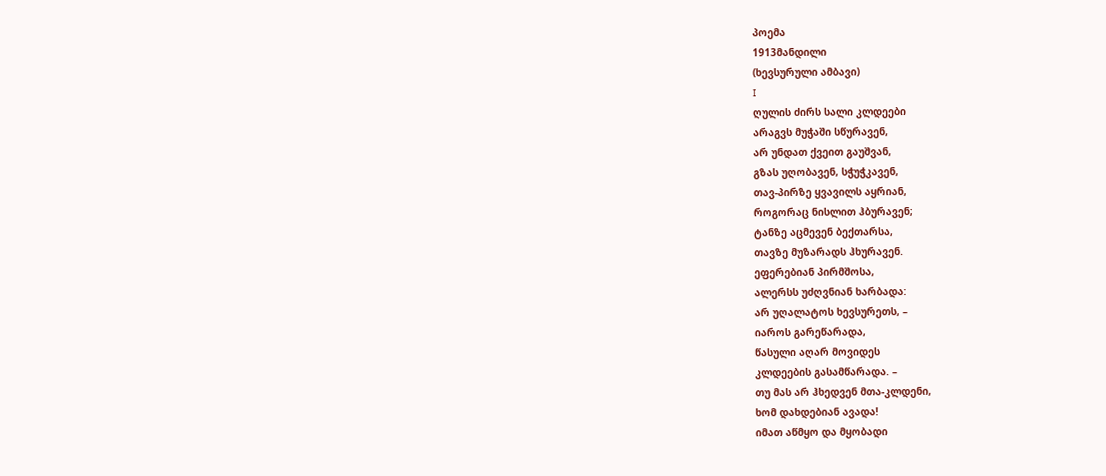პოემა
1913მანდილი
(ხევსურული ამბავი)
I
ღულის ძირს სალი კლდეები
არაგვს მუჭაში სწურავენ,
არ უნდათ ქვეით გაუშვან,
გზას უღობავენ, სჭუჭკავენ,
თავ-პირზე ყვავილს აყრიან,
როგორაც ნისლით ჰბურავენ;
ტანზე აცმევენ ბექთარსა,
თავზე მუზარადს ჰხურავენ.
ეფერებიან პირმშოსა,
ალერსს უძღვნიან ხარბადა:
არ უღალატოს ხევსურეთს, –
იაროს გარეწარადა,
წასული აღარ მოვიდეს
კლდეების გასამწარადა. –
თუ მას არ ჰხედვენ მთა-კლდენი,
ხომ დახდებიან ავადა!
იმათ აწმყო და მყობადი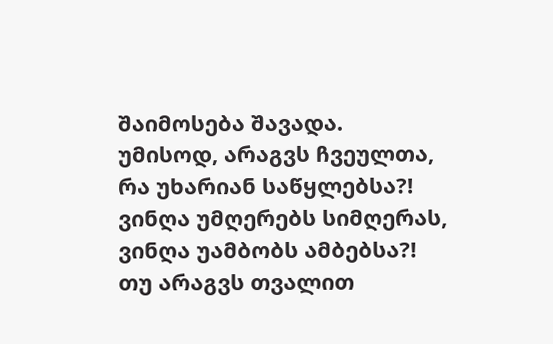შაიმოსება შავადა.
უმისოდ, არაგვს ჩვეულთა,
რა უხარიან საწყლებსა?!
ვინღა უმღერებს სიმღერას,
ვინღა უამბობს ამბებსა?!
თუ არაგვს თვალით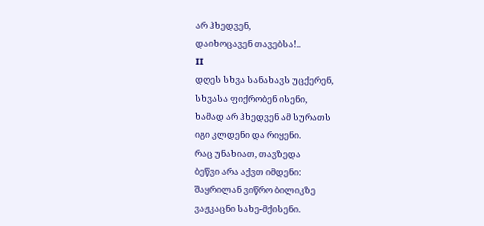არ ჰხედვენ,
დაიხოცავენ თავებსა!..
II
დღეს სხვა სანახავს უცქერენ,
სხვასა ფიქრობენ ისენი,
ხამად არ ჰხედვენ ამ სურათს
იგი კლდენი და რიყენი.
რაც უნახიათ, თავზედა
ბეწვი არა აქვთ იმდენი:
შაყრილან ვიწრო ბილიკზე
ვაჟკაცნი სახე-მქისენი.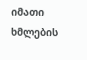იმათი ხმლების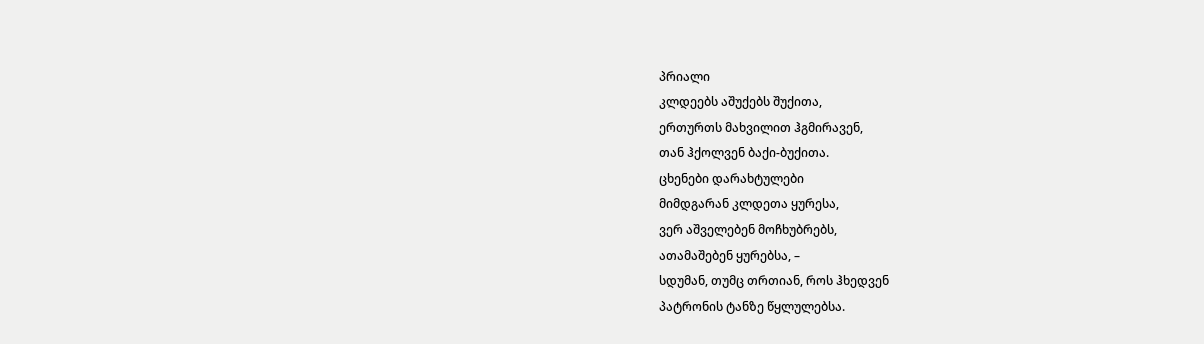პრიალი
კლდეებს აშუქებს შუქითა,
ერთურთს მახვილით ჰგმირავენ,
თან ჰქოლვენ ბაქი-ბუქითა.
ცხენები დარახტულები
მიმდგარან კლდეთა ყურესა,
ვერ აშველებენ მოჩხუბრებს,
ათამაშებენ ყურებსა, –
სდუმან, თუმც თრთიან, როს ჰხედვენ
პატრონის ტანზე წყლულებსა.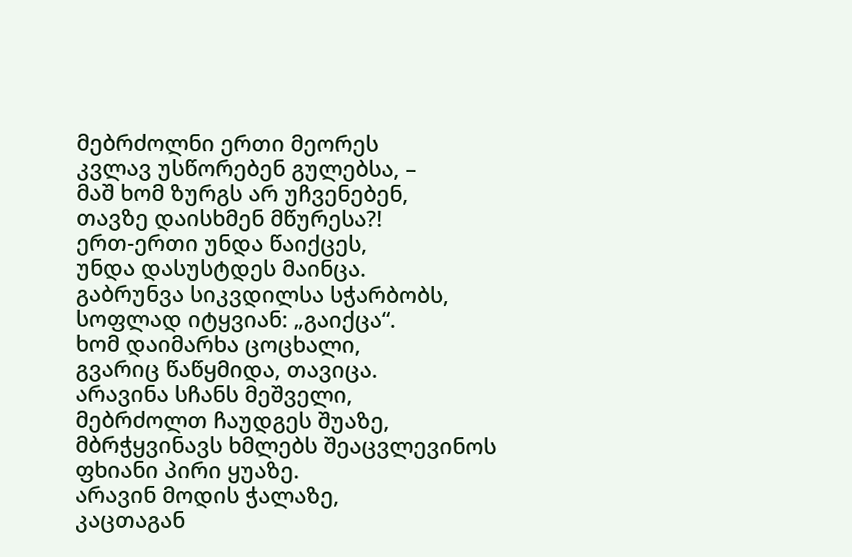მებრძოლნი ერთი მეორეს
კვლავ უსწორებენ გულებსა, –
მაშ ხომ ზურგს არ უჩვენებენ,
თავზე დაისხმენ მწურესა?!
ერთ-ერთი უნდა წაიქცეს,
უნდა დასუსტდეს მაინცა.
გაბრუნვა სიკვდილსა სჭარბობს,
სოფლად იტყვიან: „გაიქცა“.
ხომ დაიმარხა ცოცხალი,
გვარიც წაწყმიდა, თავიცა.
არავინა სჩანს მეშველი,
მებრძოლთ ჩაუდგეს შუაზე,
მბრჭყვინავს ხმლებს შეაცვლევინოს
ფხიანი პირი ყუაზე.
არავინ მოდის ჭალაზე,
კაცთაგან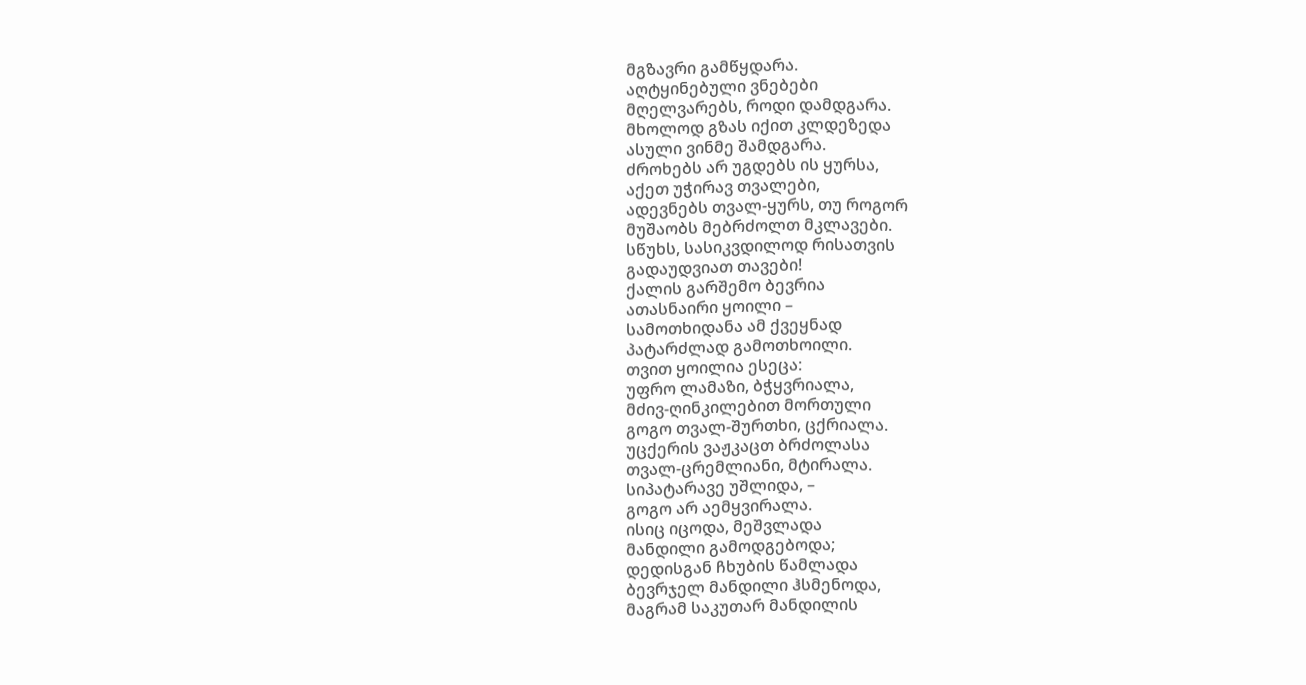მგზავრი გამწყდარა.
აღტყინებული ვნებები
მღელვარებს, როდი დამდგარა.
მხოლოდ გზას იქით კლდეზედა
ასული ვინმე შამდგარა.
ძროხებს არ უგდებს ის ყურსა,
აქეთ უჭირავ თვალები,
ადევნებს თვალ-ყურს, თუ როგორ
მუშაობს მებრძოლთ მკლავები.
სწუხს, სასიკვდილოდ რისათვის
გადაუდვიათ თავები!
ქალის გარშემო ბევრია
ათასნაირი ყოილი –
სამოთხიდანა ამ ქვეყნად
პატარძლად გამოთხოილი.
თვით ყოილია ესეცა:
უფრო ლამაზი, ბჭყვრიალა,
მძივ-ღინკილებით მორთული
გოგო თვალ-შურთხი, ცქრიალა.
უცქერის ვაჟკაცთ ბრძოლასა
თვალ-ცრემლიანი, მტირალა.
სიპატარავე უშლიდა, –
გოგო არ აემყვირალა.
ისიც იცოდა, მეშვლადა
მანდილი გამოდგებოდა;
დედისგან ჩხუბის წამლადა
ბევრჯელ მანდილი ჰსმენოდა,
მაგრამ საკუთარ მანდილის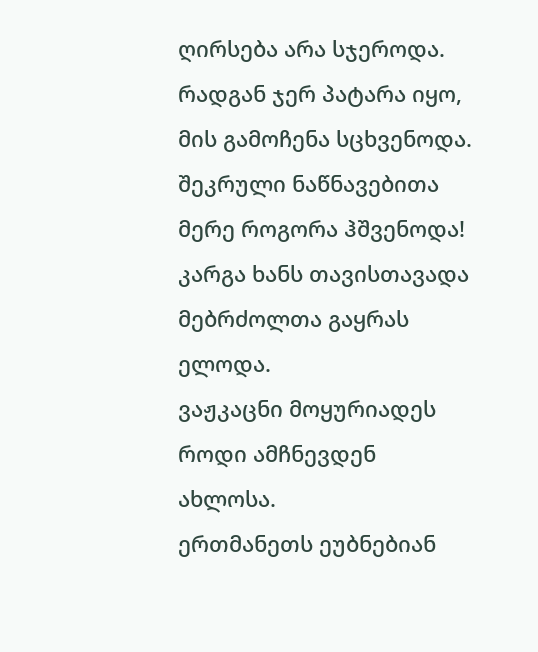ღირსება არა სჯეროდა.
რადგან ჯერ პატარა იყო,
მის გამოჩენა სცხვენოდა.
შეკრული ნაწნავებითა
მერე როგორა ჰშვენოდა!
კარგა ხანს თავისთავადა
მებრძოლთა გაყრას ელოდა.
ვაჟკაცნი მოყურიადეს
როდი ამჩნევდენ ახლოსა.
ერთმანეთს ეუბნებიან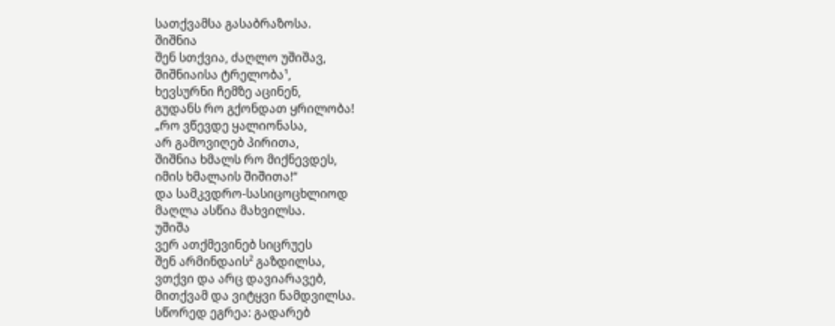სათქვამსა გასაბრაზოსა.
შიშნია
შენ სთქვია, ძაღლო უშიშავ,
შიშნიაისა ტრელობა¹,
ხევსურნი ჩემზე აცინენ,
გუდანს რო გქონდათ ყრილობა!
„რო ვწევდე ყალიონასა,
არ გამოვიღებ პირითა,
შიშნია ხმალს რო მიქნევდეს,
იმის ხმალაის შიშითა!“
და სამკვდრო-სასიცოცხლიოდ
მაღლა ასწია მახვილსა.
უშიშა
ვერ ათქმევინებ სიცრუეს
შენ არმინდაის² გაზდილსა,
ვთქვი და არც დავიარავებ,
მითქვამ და ვიტყვი ნამდვილსა.
სწორედ ეგრეა: გადარებ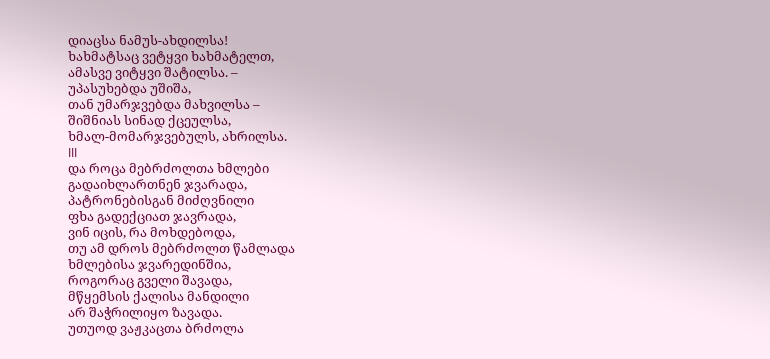დიაცსა ნამუს-ახდილსა!
ხახმატსაც ვეტყვი ხახმატელთ,
ამასვე ვიტყვი შატილსა. –
უპასუხებდა უშიშა,
თან უმარჯვებდა მახვილსა –
შიშნიას სინად ქცეულსა,
ხმალ-მომარჯვებულს, ახრილსა.
III
და როცა მებრძოლთა ხმლები
გადაიხლართნენ ჯვარადა,
პატრონებისგან მიძღვნილი
ფხა გადექციათ ჯავრადა,
ვინ იცის, რა მოხდებოდა,
თუ ამ დროს მებრძოლთ წამლადა
ხმლებისა ჯვარედინშია,
როგორაც გველი შავადა,
მწყემსის ქალისა მანდილი
არ შაჭრილიყო ზავადა.
უთუოდ ვაჟკაცთა ბრძოლა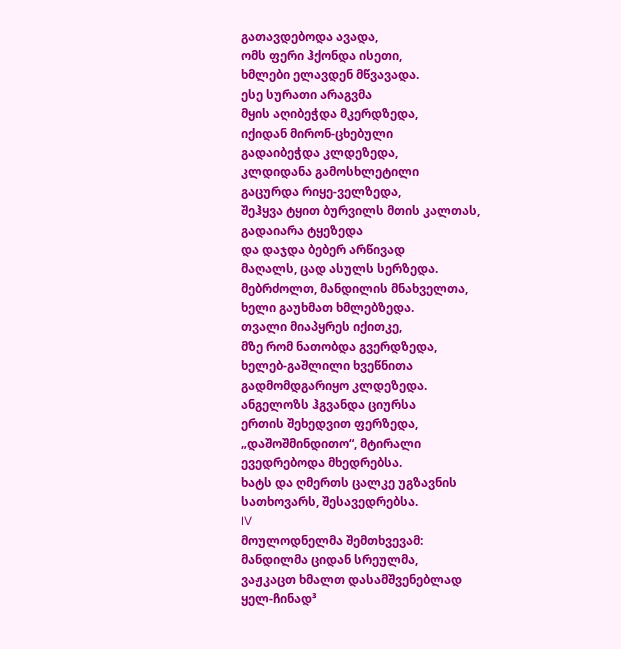გათავდებოდა ავადა,
ომს ფერი ჰქონდა ისეთი,
ხმლები ელავდენ მწვავადა.
ესე სურათი არაგვმა
მყის აღიბეჭდა მკერდზედა,
იქიდან მირონ-ცხებული
გადაიბეჭდა კლდეზედა,
კლდიდანა გამოსხლეტილი
გაცურდა რიყე-ველზედა,
შეჰყვა ტყით ბურვილს მთის კალთას,
გადაიარა ტყეზედა
და დაჯდა ბებერ არწივად
მაღალს, ცად ასულს სერზედა.
მებრძოლთ, მანდილის მნახველთა,
ხელი გაუხმათ ხმლებზედა.
თვალი მიაპყრეს იქითკე,
მზე რომ ნათობდა გვერდზედა,
ხელებ-გაშლილი ხვეწნითა
გადმომდგარიყო კლდეზედა.
ანგელოზს ჰგვანდა ციურსა
ერთის შეხედვით ფერზედა,
„დაშოშმინდითო“, მტირალი
ევედრებოდა მხედრებსა.
ხატს და ღმერთს ცალკე უგზავნის
სათხოვარს, შესავედრებსა.
IV
მოულოდნელმა შემთხვევამ:
მანდილმა ციდან სრეულმა,
ვაჟკაცთ ხმალთ დასამშვენებლად
ყელ-ჩინად³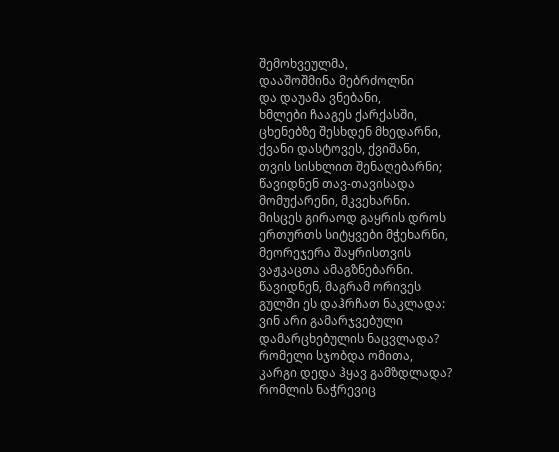შემოხვეულმა,
დააშოშმინა მებრძოლნი
და დაუამა ვნებანი,
ხმლები ჩააგეს ქარქასში,
ცხენებზე შესხდენ მხედარნი,
ქვანი დასტოვეს, ქვიშანი,
თვის სისხლით შენაღებარნი;
წავიდნენ თავ-თავისადა
მომუქარენი, მკვეხარნი.
მისცეს გირაოდ გაყრის დროს
ერთურთს სიტყვები მჭეხარნი,
მეორეჯერა შაყრისთვის
ვაჟკაცთა ამაგზნებარნი.
წავიდნენ, მაგრამ ორივეს
გულში ეს დაჰრჩათ ნაკლადა:
ვინ არი გამარჯვებული
დამარცხებულის ნაცვლადა?
რომელი სჯობდა ომითა,
კარგი დედა ჰყავ გამზდლადა?
რომლის ნაჭრევიც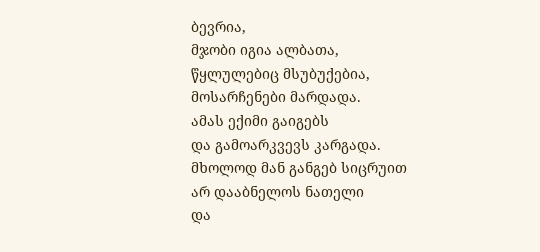ბევრია,
მჯობი იგია ალბათა,
წყლულებიც მსუბუქებია,
მოსარჩენები მარდადა.
ამას ექიმი გაიგებს
და გამოარკვევს კარგადა.
მხოლოდ მან განგებ სიცრუით
არ დააბნელოს ნათელი
და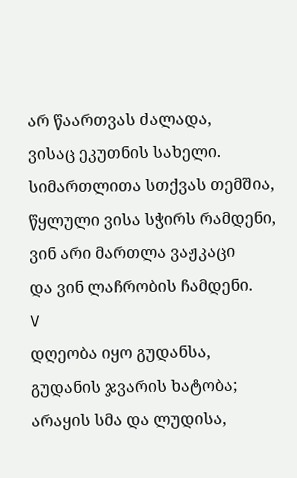არ წაართვას ძალადა,
ვისაც ეკუთნის სახელი.
სიმართლითა სთქვას თემშია,
წყლული ვისა სჭირს რამდენი,
ვინ არი მართლა ვაჟკაცი
და ვინ ლაჩრობის ჩამდენი.
V
დღეობა იყო გუდანსა,
გუდანის ჯვარის ხატობა;
არაყის სმა და ლუდისა,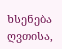ხსენება ღვთისა,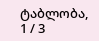ტაბლობა,
1 / 3